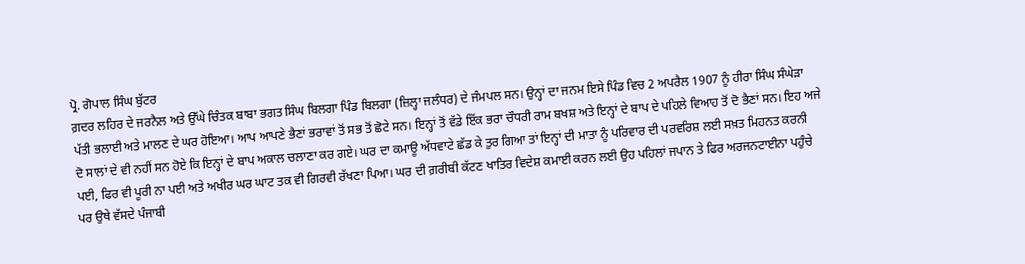ਪ੍ਰੋ. ਗੋਪਾਲ ਸਿੰਘ ਬੁੱਟਰ
ਗ਼ਦਰ ਲਹਿਰ ਦੇ ਜਰਨੈਲ ਅਤੇ ਉੱਘੇ ਚਿੰਤਕ ਬਾਬਾ ਭਗਤ ਸਿੰਘ ਬਿਲਗਾ ਪਿੰਡ ਬਿਲਗਾ (ਜ਼ਿਲ੍ਹਾ ਜਲੰਧਰ) ਦੇ ਜੰਮਪਲ ਸਨ। ਉਨ੍ਹਾਂ ਦਾ ਜਨਮ ਇਸੇ ਪਿੰਡ ਵਿਚ 2 ਅਪਰੈਲ 1907 ਨੂੰ ਹੀਰਾ ਸਿੰਘ ਸੰਘੇੜਾ ਪੱਤੀ ਭਲਾਈ ਅਤੇ ਮਾਲਣ ਦੇ ਘਰ ਹੋਇਆ। ਆਪ ਆਪਣੇ ਭੈਣਾਂ ਭਰਾਵਾਂ ਤੋਂ ਸਭ ਤੋਂ ਛੋਟੇ ਸਨ। ਇਨ੍ਹਾਂ ਤੋਂ ਵੱਡੇ ਇੱਕ ਭਰਾ ਚੌਧਰੀ ਰਾਮ ਬਖਸ਼ ਅਤੇ ਇਨ੍ਹਾਂ ਦੇ ਬਾਪ ਦੇ ਪਹਿਲੇ ਵਿਆਹ ਤੋਂ ਦੋ ਭੈਣਾਂ ਸਨ। ਇਹ ਅਜੇ ਦੋ ਸਾਲਾਂ ਦੇ ਵੀ ਨਹੀਂ ਸਨ ਹੋਏ ਕਿ ਇਨ੍ਹਾਂ ਦੇ ਬਾਪ ਅਕਾਲ ਚਲਾਣਾ ਕਰ ਗਏ। ਘਰ ਦਾ ਕਮਾਊ ਅੱਧਵਾਟੇ ਛੱਡ ਕੇ ਤੁਰ ਗਿਆ ਤਾਂ ਇਨ੍ਹਾਂ ਦੀ ਮਾਤਾ ਨੂੰ ਪਰਿਵਾਰ ਦੀ ਪਰਵਰਿਸ਼ ਲਈ ਸਖ਼ਤ ਮਿਹਨਤ ਕਰਨੀ ਪਈ, ਫਿਰ ਵੀ ਪੂਰੀ ਨਾ ਪਈ ਅਤੇ ਅਖੀਰ ਘਰ ਘਾਟ ਤਕ ਵੀ ਗਿਰਵੀ ਰੱਖਣਾ ਪਿਆ। ਘਰ ਦੀ ਗ਼ਰੀਬੀ ਕੱਟਣ ਖਾਤਿਰ ਵਿਦੇਸ਼ ਕਮਾਈ ਕਰਨ ਲਈ ਉਹ ਪਹਿਲਾਂ ਜਪਾਨ ਤੇ ਫਿਰ ਅਰਜਨਟਾਈਨਾ ਪਹੁੰਚੇ ਪਰ ਉਥੇ ਵੱਸਦੇ ਪੰਜਾਬੀ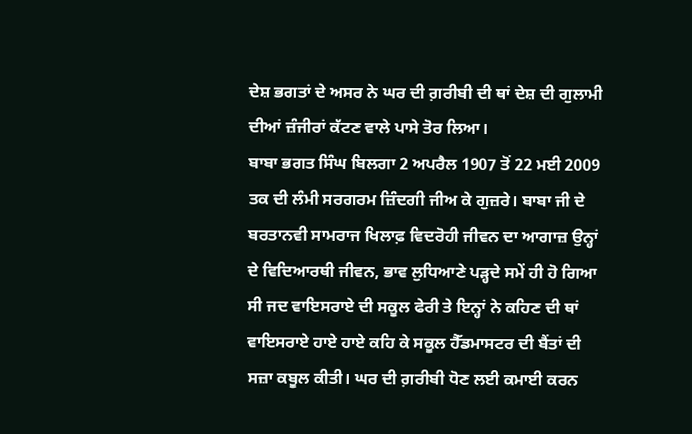ਦੇਸ਼ ਭਗਤਾਂ ਦੇ ਅਸਰ ਨੇ ਘਰ ਦੀ ਗ਼ਰੀਬੀ ਦੀ ਥਾਂ ਦੇਸ਼ ਦੀ ਗੁਲਾਮੀ ਦੀਆਂ ਜ਼ੰਜੀਰਾਂ ਕੱਟਣ ਵਾਲੇ ਪਾਸੇ ਤੋਰ ਲਿਆ।
ਬਾਬਾ ਭਗਤ ਸਿੰਘ ਬਿਲਗਾ 2 ਅਪਰੈਲ 1907 ਤੋਂ 22 ਮਈ 2009 ਤਕ ਦੀ ਲੰਮੀ ਸਰਗਰਮ ਜ਼ਿੰਦਗੀ ਜੀਅ ਕੇ ਗੁਜ਼ਰੇ। ਬਾਬਾ ਜੀ ਦੇ ਬਰਤਾਨਵੀ ਸਾਮਰਾਜ ਖਿਲਾਫ਼ ਵਿਦਰੋਹੀ ਜੀਵਨ ਦਾ ਆਗਾਜ਼ ਉਨ੍ਹਾਂ ਦੇ ਵਿਦਿਆਰਥੀ ਜੀਵਨ, ਭਾਵ ਲੁਧਿਆਣੇ ਪੜ੍ਹਦੇ ਸਮੇਂ ਹੀ ਹੋ ਗਿਆ ਸੀ ਜਦ ਵਾਇਸਰਾਏ ਦੀ ਸਕੂਲ ਫੇਰੀ ਤੇ ਇਨ੍ਹਾਂ ਨੇ ਕਹਿਣ ਦੀ ਥਾਂ ਵਾਇਸਰਾਏ ਹਾਏ ਹਾਏ ਕਹਿ ਕੇ ਸਕੂਲ ਹੈੱਡਮਾਸਟਰ ਦੀ ਬੈਂਤਾਂ ਦੀ ਸਜ਼ਾ ਕਬੂਲ ਕੀਤੀ। ਘਰ ਦੀ ਗ਼ਰੀਬੀ ਧੋਣ ਲਈ ਕਮਾਈ ਕਰਨ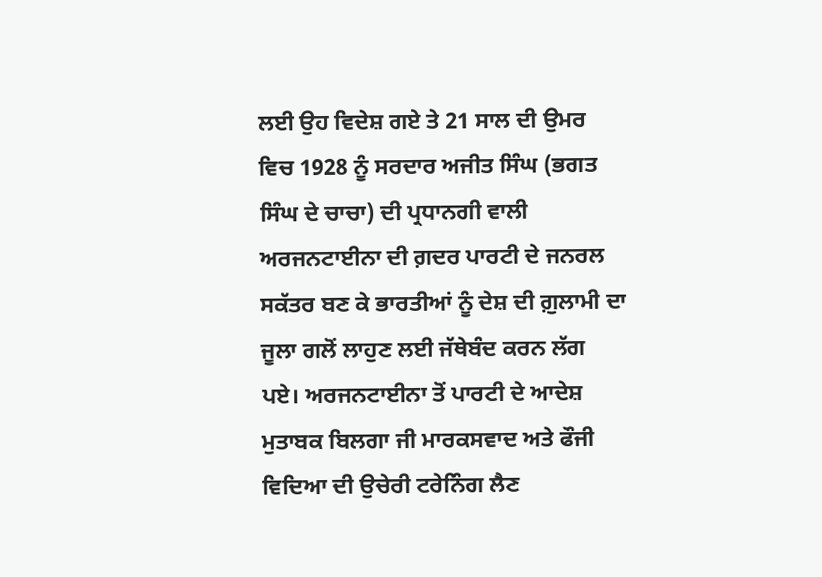ਲਈ ਉਹ ਵਿਦੇਸ਼ ਗਏ ਤੇ 21 ਸਾਲ ਦੀ ਉਮਰ ਵਿਚ 1928 ਨੂੰ ਸਰਦਾਰ ਅਜੀਤ ਸਿੰਘ (ਭਗਤ ਸਿੰਘ ਦੇ ਚਾਚਾ) ਦੀ ਪ੍ਰਧਾਨਗੀ ਵਾਲੀ ਅਰਜਨਟਾਈਨਾ ਦੀ ਗ਼ਦਰ ਪਾਰਟੀ ਦੇ ਜਨਰਲ ਸਕੱਤਰ ਬਣ ਕੇ ਭਾਰਤੀਆਂ ਨੂੰ ਦੇਸ਼ ਦੀ ਗ਼ੁਲਾਮੀ ਦਾ ਜੂਲਾ ਗਲੋਂ ਲਾਹੁਣ ਲਈ ਜੱਥੇਬੰਦ ਕਰਨ ਲੱਗ ਪਏ। ਅਰਜਨਟਾਈਨਾ ਤੋਂ ਪਾਰਟੀ ਦੇ ਆਦੇਸ਼ ਮੁਤਾਬਕ ਬਿਲਗਾ ਜੀ ਮਾਰਕਸਵਾਦ ਅਤੇ ਫੌਜੀ ਵਿਦਿਆ ਦੀ ਉਚੇਰੀ ਟਰੇਨਿੰਗ ਲੈਣ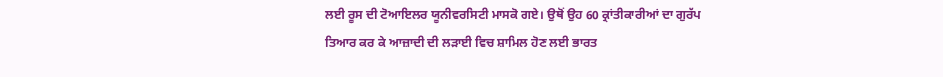ਲਈ ਰੂਸ ਦੀ ਟੋਆਇਲਰ ਯੂਨੀਵਰਸਿਟੀ ਮਾਸਕੋ ਗਏ। ਉਥੋਂ ਉਹ 60 ਕ੍ਰਾਂਤੀਕਾਰੀਆਂ ਦਾ ਗੁਰੱਪ ਤਿਆਰ ਕਰ ਕੇ ਆਜ਼ਾਦੀ ਦੀ ਲੜਾਈ ਵਿਚ ਸ਼ਾਮਿਲ ਹੋਣ ਲਈ ਭਾਰਤ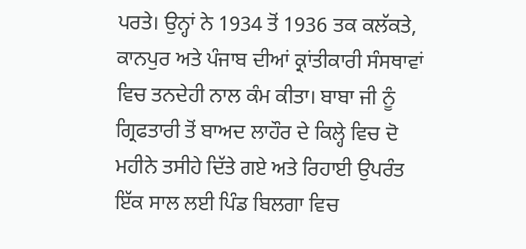ਪਰਤੇ। ਉਨ੍ਹਾਂ ਨੇ 1934 ਤੋਂ 1936 ਤਕ ਕਲੱਕਤੇ, ਕਾਨਪੁਰ ਅਤੇ ਪੰਜਾਬ ਦੀਆਂ ਕ੍ਰਾਂਤੀਕਾਰੀ ਸੰਸਥਾਵਾਂ ਵਿਚ ਤਨਦੇਹੀ ਨਾਲ ਕੰਮ ਕੀਤਾ। ਬਾਬਾ ਜੀ ਨੂੰ ਗ੍ਰਿਫਤਾਰੀ ਤੋਂ ਬਾਅਦ ਲਾਹੌਰ ਦੇ ਕਿਲ੍ਹੇ ਵਿਚ ਦੋ ਮਹੀਨੇ ਤਸੀਹੇ ਦਿੱਤੇ ਗਏ ਅਤੇ ਰਿਹਾਈ ਉਪਰੰਤ ਇੱਕ ਸਾਲ ਲਈ ਪਿੰਡ ਬਿਲਗਾ ਵਿਚ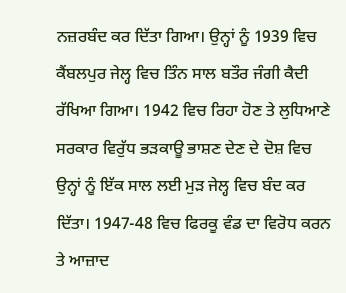ਨਜ਼ਰਬੰਦ ਕਰ ਦਿੱਤਾ ਗਿਆ। ਉਨ੍ਹਾਂ ਨੂੰ 1939 ਵਿਚ ਕੈਂਬਲਪੁਰ ਜੇਲ੍ਹ ਵਿਚ ਤਿੰਨ ਸਾਲ ਬਤੌਰ ਜੰਗੀ ਕੈਦੀ ਰੱਖਿਆ ਗਿਆ। 1942 ਵਿਚ ਰਿਹਾ ਹੋਣ ਤੇ ਲੁਧਿਆਣੇ ਸਰਕਾਰ ਵਿਰੁੱਧ ਭੜਕਾਊ ਭਾਸ਼ਣ ਦੇਣ ਦੇ ਦੋਸ਼ ਵਿਚ ਉਨ੍ਹਾਂ ਨੂੰ ਇੱਕ ਸਾਲ ਲਈ ਮੁੜ ਜੇਲ੍ਹ ਵਿਚ ਬੰਦ ਕਰ ਦਿੱਤਾ। 1947-48 ਵਿਚ ਫਿਰਕੂ ਵੰਡ ਦਾ ਵਿਰੋਧ ਕਰਨ ਤੇ ਆਜ਼ਾਦ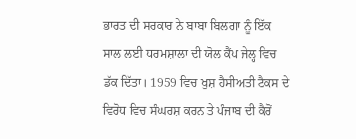ਭਾਰਤ ਦੀ ਸਰਕਾਰ ਨੇ ਬਾਬਾ ਬਿਲਗਾ ਨੂੰ ਇੱਕ ਸਾਲ ਲਈ ਧਰਮਸ਼ਾਲਾ ਦੀ ਯੋਲ ਕੈਂਪ ਜੇਲ੍ਹ ਵਿਚ ਡੱਕ ਦਿੱਤਾ। 1959 ਵਿਚ ਖੁਸ਼ ਹੈਸੀਅਤੀ ਟੈਕਸ ਦੇ ਵਿਰੋਧ ਵਿਚ ਸੰਘਰਸ਼ ਕਰਨ ਤੇ ਪੰਜਾਬ ਦੀ ਕੈਰੋਂ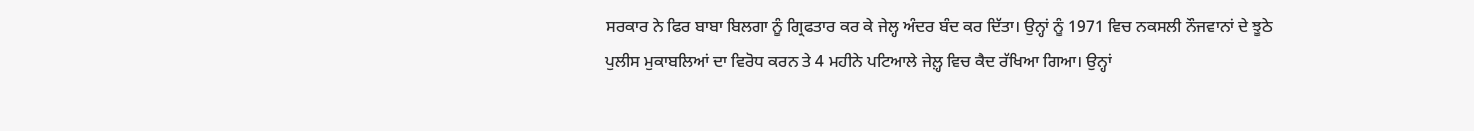ਸਰਕਾਰ ਨੇ ਫਿਰ ਬਾਬਾ ਬਿਲਗਾ ਨੂੰ ਗ੍ਰਿਫਤਾਰ ਕਰ ਕੇ ਜੇਲ੍ਹ ਅੰਦਰ ਬੰਦ ਕਰ ਦਿੱਤਾ। ਉਨ੍ਹਾਂ ਨੂੰ 1971 ਵਿਚ ਨਕਸਲੀ ਨੌਜਵਾਨਾਂ ਦੇ ਝੂਠੇ ਪੁਲੀਸ ਮੁਕਾਬਲਿਆਂ ਦਾ ਵਿਰੋਧ ਕਰਨ ਤੇ 4 ਮਹੀਨੇ ਪਟਿਆਲੇ ਜੇਲ਼੍ਹ ਵਿਚ ਕੈਦ ਰੱਖਿਆ ਗਿਆ। ਉਨ੍ਹਾਂ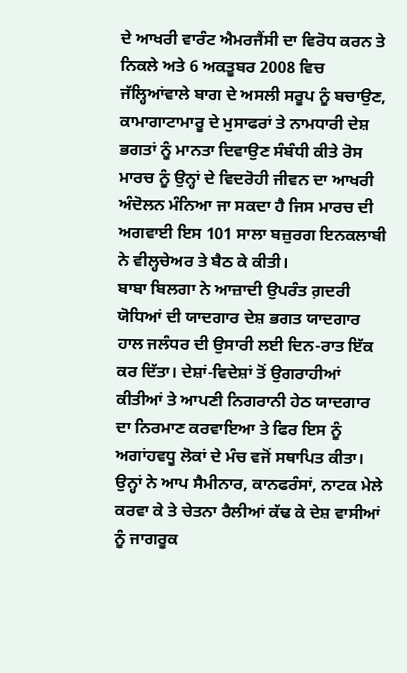ਦੇ ਆਖਰੀ ਵਾਰੰਟ ਐਮਰਜੈਂਸੀ ਦਾ ਵਿਰੋਧ ਕਰਨ ਤੇ ਨਿਕਲੇ ਅਤੇ 6 ਅਕਤੂਬਰ 2008 ਵਿਚ ਜੱਲ੍ਹਿਆਂਵਾਲੇ ਬਾਗ ਦੇ ਅਸਲੀ ਸਰੂਪ ਨੂੰ ਬਚਾਉਣ, ਕਾਮਾਗਾਟਾਮਾਰੂ ਦੇ ਮੁਸਾਫਰਾਂ ਤੇ ਨਾਮਧਾਰੀ ਦੇਸ਼ ਭਗਤਾਂ ਨੂੰ ਮਾਨਤਾ ਦਿਵਾਉਣ ਸੰਬੰਧੀ ਕੀਤੇ ਰੋਸ ਮਾਰਚ ਨੂੰ ਉਨ੍ਹਾਂ ਦੇ ਵਿਦਰੋਹੀ ਜੀਵਨ ਦਾ ਆਖਰੀ ਅੰਦੋਲਨ ਮੰਨਿਆ ਜਾ ਸਕਦਾ ਹੈ ਜਿਸ ਮਾਰਚ ਦੀ ਅਗਵਾਈ ਇਸ 101 ਸਾਲਾ ਬਜ਼ੁਰਗ ਇਨਕਲਾਬੀ ਨੇ ਵੀਲ੍ਹਚੇਅਰ ਤੇ ਬੈਠ ਕੇ ਕੀਤੀ।
ਬਾਬਾ ਬਿਲਗਾ ਨੇ ਆਜ਼ਾਦੀ ਉਪਰੰਤ ਗ਼ਦਰੀ ਯੋਧਿਆਂ ਦੀ ਯਾਦਗਾਰ ਦੇਸ਼ ਭਗਤ ਯਾਦਗਾਰ ਹਾਲ ਜਲੰਧਰ ਦੀ ਉਸਾਰੀ ਲਈ ਦਿਨ-ਰਾਤ ਇੱਕ ਕਰ ਦਿੱਤਾ। ਦੇਸ਼ਾਂ-ਵਿਦੇਸ਼ਾਂ ਤੋਂ ਉਗਰਾਹੀਆਂ ਕੀਤੀਆਂ ਤੇ ਆਪਣੀ ਨਿਗਰਾਨੀ ਹੇਠ ਯਾਦਗਾਰ ਦਾ ਨਿਰਮਾਣ ਕਰਵਾਇਆ ਤੇ ਫਿਰ ਇਸ ਨੂੰ ਅਗਾਂਹਵਧੂ ਲੋਕਾਂ ਦੇ ਮੰਚ ਵਜੋਂ ਸਥਾਪਿਤ ਕੀਤਾ। ਉਨ੍ਹਾਂ ਨੇ ਆਪ ਸੈਮੀਨਾਰ, ਕਾਨਫਰੰਸਾਂ, ਨਾਟਕ ਮੇਲੇ ਕਰਵਾ ਕੇ ਤੇ ਚੇਤਨਾ ਰੈਲੀਆਂ ਕੱਢ ਕੇ ਦੇਸ਼ ਵਾਸੀਆਂ ਨੂੰ ਜਾਗਰੂਕ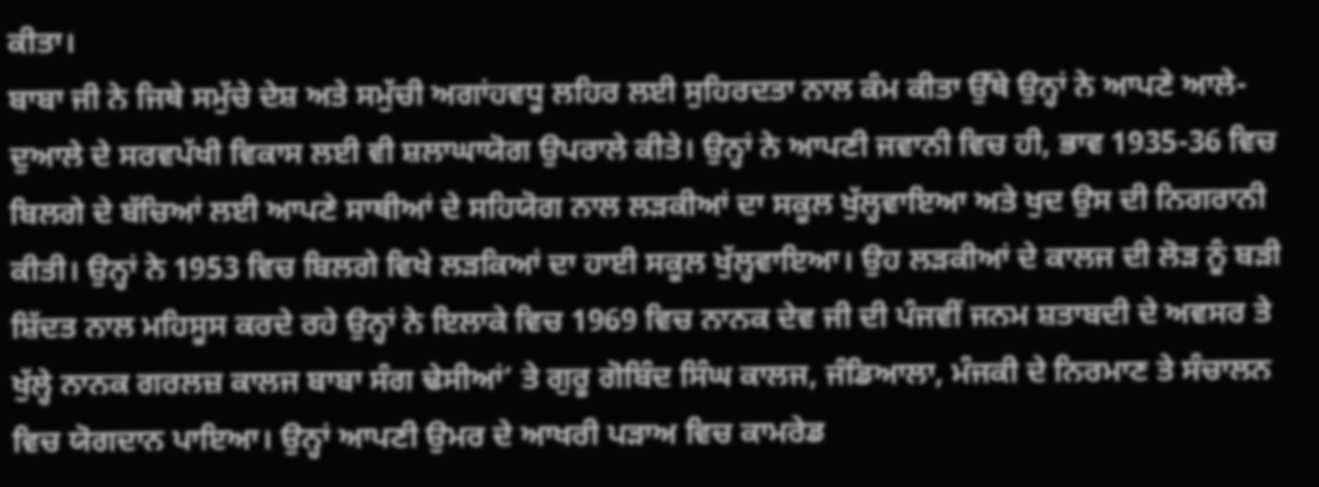ਕੀਤਾ।
ਬਾਬਾ ਜੀ ਨੇ ਜਿਥੇ ਸਮੁੱਚੇ ਦੇਸ਼ ਅਤੇ ਸਮੁੱਚੀ ਅਗਾਂਹਵਧੂ ਲਹਿਰ ਲਈ ਸੁਹਿਰਦਤਾ ਨਾਲ ਕੰਮ ਕੀਤਾ ਉੱਥੇ ਉਨ੍ਹਾਂ ਨੇ ਆਪਣੇ ਆਲੇ-ਦੁਆਲੇ ਦੇ ਸਰਵਪੱਖੀ ਵਿਕਾਸ ਲਈ ਵੀ ਸ਼ਲਾਘਾਯੋਗ ਉਪਰਾਲੇ ਕੀਤੇ। ਉਨ੍ਹਾਂ ਨੇ ਆਪਣੀ ਜਵਾਨੀ ਵਿਚ ਹੀ, ਭਾਵ 1935-36 ਵਿਚ ਬਿਲਗੇ ਦੇ ਬੱਚਿਆਂ ਲਈ ਆਪਣੇ ਸਾਥੀਆਂ ਦੇ ਸਹਿਯੋਗ ਨਾਲ ਲੜਕੀਆਂ ਦਾ ਸਕੂਲ ਖੁੱਲ੍ਹਵਾਇਆ ਅਤੇ ਖੁਦ ਉਸ ਦੀ ਨਿਗਰਾਨੀ ਕੀਤੀ। ਉਨ੍ਹਾਂ ਨੇ 1953 ਵਿਚ ਬਿਲਗੇ ਵਿਖੇ ਲੜਕਿਆਂ ਦਾ ਹਾਈ ਸਕੂਲ ਖੁੱਲ੍ਹਵਾਇਆ। ਉਹ ਲੜਕੀਆਂ ਦੇ ਕਾਲਜ ਦੀ ਲੋੜ ਨੂੰ ਬੜੀ ਸ਼ਿੱਦਤ ਨਾਲ ਮਹਿਸੂਸ ਕਰਦੇ ਰਹੇ ਉਨ੍ਹਾਂ ਨੇ ਇਲਾਕੇ ਵਿਚ 1969 ਵਿਚ ਨਾਨਕ ਦੇਵ ਜੀ ਦੀ ਪੰਜਵੀਂ ਜਨਮ ਸ਼ਤਾਬਦੀ ਦੇ ਅਵਸਰ ਤੇ ਖੁੱਲ੍ਹੇ ਨਾਨਕ ਗਰਲਜ਼ ਕਾਲਜ ਬਾਬਾ ਸੰਗ ਢੇਸੀਆਂ’ ਤੇ ਗੁਰੂ ਗੋਬਿੰਦ ਸਿੰਘ ਕਾਲਜ, ਜੰਡਿਆਲਾ, ਮੰਜਕੀ ਦੇ ਨਿਰਮਾਣ ਤੇ ਸੰਚਾਲਨ ਵਿਚ ਯੋਗਦਾਨ ਪਾਇਆ। ਉਨ੍ਹਾਂ ਆਪਣੀ ਉਮਰ ਦੇ ਆਖਰੀ ਪੜਾਅ ਵਿਚ ਕਾਮਰੇਡ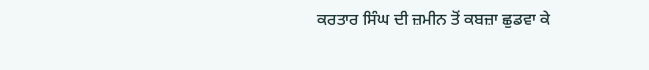ਕਰਤਾਰ ਸਿੰਘ ਦੀ ਜ਼ਮੀਨ ਤੋਂ ਕਬਜ਼ਾ ਛੁਡਵਾ ਕੇ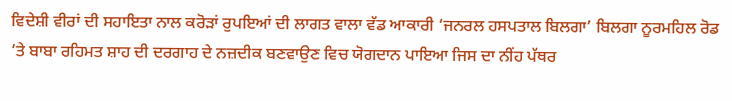ਵਿਦੇਸ਼ੀ ਵੀਰਾਂ ਦੀ ਸਹਾਇਤਾ ਨਾਲ ਕਰੋੜਾਂ ਰੁਪਇਆਂ ਦੀ ਲਾਗਤ ਵਾਲਾ ਵੱਡ ਆਕਾਰੀ ‘ਜਨਰਲ ਹਸਪਤਾਲ ਬਿਲਗਾ’ ਬਿਲਗਾ ਨੂਰਮਹਿਲ ਰੋਡ ’ਤੇ ਬਾਬਾ ਰਹਿਮਤ ਸ਼ਾਹ ਦੀ ਦਰਗਾਹ ਦੇ ਨਜ਼ਦੀਕ ਬਣਵਾਉਣ ਵਿਚ ਯੋਗਦਾਨ ਪਾਇਆ ਜਿਸ ਦਾ ਨੀਂਹ ਪੱਥਰ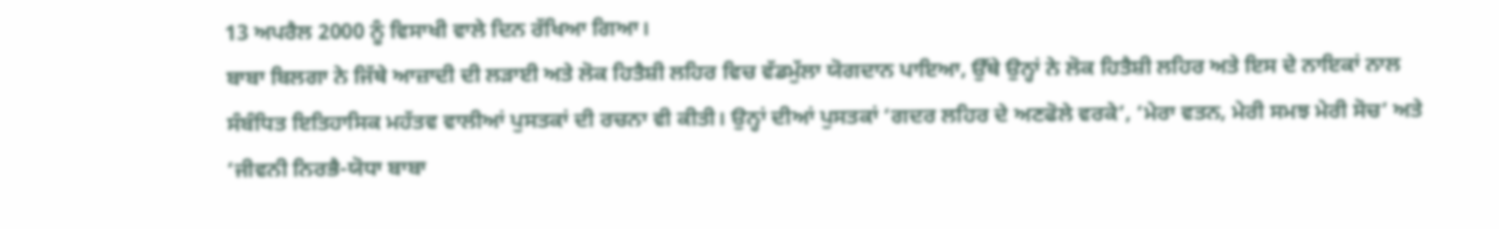13 ਅਪਰੈਲ 2000 ਨੂੰ ਵਿਸਾਖੀ ਵਾਲੇ ਦਿਨ ਰੱਖਿਆ ਗਿਆ।
ਬਾਬਾ ਬਿਲਗਾ ਨੇ ਜਿੱਥੇ ਆਜ਼ਾਦੀ ਦੀ ਲੜਾਈ ਅਤੇ ਲੋਕ ਹਿਤੈਸ਼ੀ ਲਹਿਰ ਵਿਚ ਵੱਡਮੁੱਲਾ ਯੋਗਦਾਨ ਪਾਇਆ, ਉੱਥੇ ਉਨ੍ਹਾਂ ਨੇ ਲੋਕ ਹਿਤੈਸ਼ੀ ਲਹਿਰ ਅਤੇ ਇਸ ਦੇ ਨਾਇਕਾਂ ਨਾਲ ਸੰਬੰਧਿਤ ਇਤਿਹਾਸਿਕ ਮਹੱਤਵ ਵਾਲੀਆਂ ਪੁਸਤਕਾਂ ਦੀ ਰਚਨਾ ਵੀ ਕੀਤੀ। ਉਨ੍ਹਾਂ ਦੀਆਂ ਪੁਸਤਕਾਂ ‘ਗਦਰ ਲਹਿਰ ਦੇ ਅਣਫੋਲੇ ਵਰਕੇ’, ‘ਮੇਰਾ ਵਤਨ, ਮੇਰੀ ਸਮਝ ਮੇਰੀ ਸੋਚ’ ਅਤੇ ‘ਜੀਵਨੀ ਨਿਰਭੈ-ਯੋਧਾ ਬਾਬਾ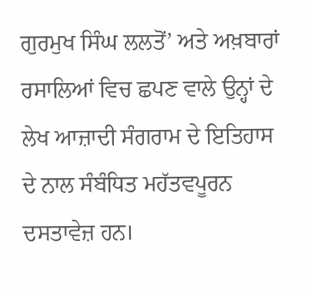ਗੁਰਮੁਖ ਸਿੰਘ ਲਲਤੋਂ’ ਅਤੇ ਅਖ਼ਬਾਰਾਂ ਰਸਾਲਿਆਂ ਵਿਚ ਛਪਣ ਵਾਲੇ ਉਨ੍ਹਾਂ ਦੇ ਲੇਖ ਆਜ਼ਾਦੀ ਸੰਗਰਾਮ ਦੇ ਇਤਿਹਾਸ ਦੇ ਨਾਲ ਸੰਬੰਧਿਤ ਮਹੱਤਵਪੂਰਨ ਦਸਤਾਵੇਜ਼ ਹਨ।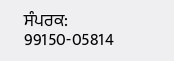ਸੰਪਰਕ: 99150-05814